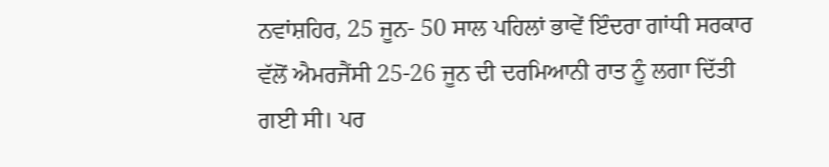ਨਵਾਂਸ਼ਹਿਰ, 25 ਜੂਨ- 50 ਸਾਲ ਪਹਿਲਾਂ ਭਾਵੇਂ ਇੰਦਰਾ ਗਾਂਧੀ ਸਰਕਾਰ ਵੱਲੋਂ ਐਮਰਜੈਂਸੀ 25-26 ਜੂਨ ਦੀ ਦਰਮਿਆਨੀ ਰਾਤ ਨੂੰ ਲਗਾ ਦਿੱਤੀ ਗਈ ਸੀ। ਪਰ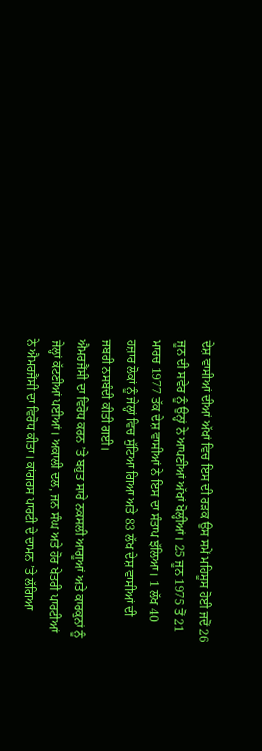ਦੇਸ਼ ਵਾਸੀਆਂ ਦੀਆਂ ਅੱਖਾਂ ਵਿਚ ਇਸ ਦੀ ਰੜਕ ਉਸ ਸਮੇਂ ਮਹਿਸੂਸ ਹੋਈ ਜਦੋਂ 26 ਜੂਨ ਦੀ ਸਵੇਰ ਨੂੰ ਉਨ੍ਹਾਂ ਨੇ ਆਪਣੀਆਂ ਅੱਖਾਂ ਖੋਲ੍ਹੀਆਂ। 25 ਜੂਨ 1975 ਤੋਂ 21 ਮਾਰਚ 1977 ਤੱਕ ਦੇਸ਼ ਵਾਸੀਆਂ ਨੇ ਇਸ ਦਾ ਸੰਤਾਪ ਝੱਲਿਆ। 1 ਲੱਖ 40 ਹਜ਼ਾਰ ਲੋਕਾਂ ਨੂੰ ਜੇਲ੍ਹਾਂ ਵਿਚ ਸੁੱਟਿਆ ਗਿਆ ਅਤੇ 83 ਲੱਖ ਦੇਸ਼ ਵਾਸੀਆਂ ਦੀ ਜਬਰੀ ਨਸਬੰਦੀ ਕੀਤੀ ਗਈ।
ਐਮਰਜੈਂਸੀ ਦਾ ਵਿਰੋਧ ਕਰਨ ’ਤੇ ਬਹੁਤ ਸਾਰੇ ਨਕਸਲੀ ਆਗੂਆਂ ਅਤੇ ਕਾਰਕੁਨਾਂ ਨੂੰ ਜੇਲ੍ਹਾਂ ਕੱਟਣੀਆਂ ਪਈਆਂ। ਅਕਾਲੀ ਦਲ, ਜਨ ਸੰਘ ਅਤੇ ਹੋਰ ਖੇਤਰੀ ਪਾਰਟੀਆਂ ਨੇ ਐਮਰਜੈਂਸੀ ਦਾ ਵਿਰੋਧ ਕੀਤਾ। ਕਾਂਗਰਸ ਪਾਰਟੀ ਦੇ ਦਾਮਨ ’ਤੇ ਲੱਗਿਆ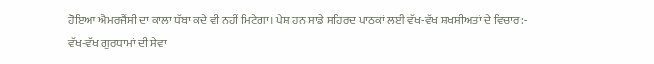ਹੋਇਆ ਐਮਰਜੈਂਸੀ ਦਾ ਕਾਲਾ ਧੱਬਾ ਕਦੇ ਵੀ ਨਹੀਂ ਮਿਟੇਗਾ। ਪੇਸ਼ ਹਨ ਸਾਡੇ ਸਹਿਰਦ ਪਾਠਕਾਂ ਲਈ ਵੱਖ-ਵੱਖ ਸ਼ਖਸੀਅਤਾਂ ਦੇ ਵਿਚਾਰ:-
ਵੱਖ-ਵੱਖ ਗੁਰਧਾਮਾਂ ਦੀ ਸੇਵਾ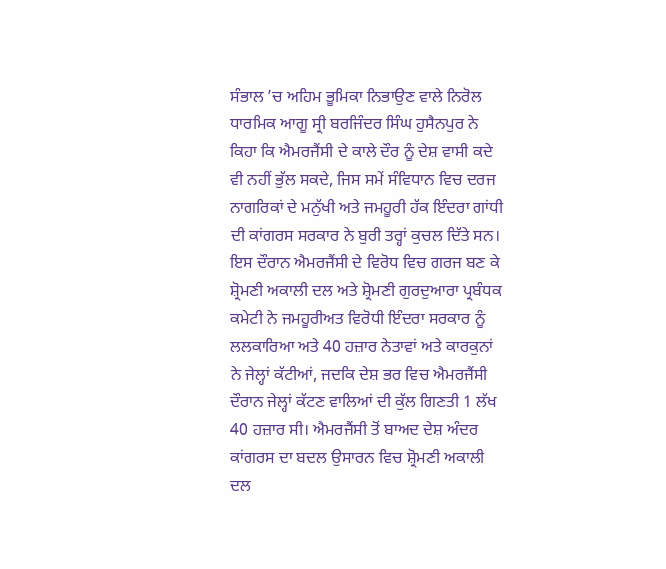ਸੰਭਾਲ ’ਚ ਅਹਿਮ ਭੂਮਿਕਾ ਨਿਭਾਉਣ ਵਾਲੇ ਨਿਰੋਲ ਧਾਰਮਿਕ ਆਗੂ ਸ੍ਰੀ ਬਰਜਿੰਦਰ ਸਿੰਘ ਹੁਸੈਨਪੁਰ ਨੇ ਕਿਹਾ ਕਿ ਐਮਰਜੈਂਸੀ ਦੇ ਕਾਲੇ ਦੌਰ ਨੂੰ ਦੇਸ਼ ਵਾਸੀ ਕਦੇ ਵੀ ਨਹੀਂ ਭੁੱਲ ਸਕਦੇ, ਜਿਸ ਸਮੇਂ ਸੰਵਿਧਾਨ ਵਿਚ ਦਰਜ ਨਾਗਰਿਕਾਂ ਦੇ ਮਨੁੱਖੀ ਅਤੇ ਜਮਹੂਰੀ ਹੱਕ ਇੰਦਰਾ ਗਾਂਧੀ ਦੀ ਕਾਂਗਰਸ ਸਰਕਾਰ ਨੇ ਬੁਰੀ ਤਰ੍ਹਾਂ ਕੁਚਲ ਦਿੱਤੇ ਸਨ।
ਇਸ ਦੌਰਾਨ ਐਮਰਜੈਂਸੀ ਦੇ ਵਿਰੋਧ ਵਿਚ ਗਰਜ ਬਣ ਕੇ ਸ਼੍ਰੋਮਣੀ ਅਕਾਲੀ ਦਲ ਅਤੇ ਸ਼੍ਰੋਮਣੀ ਗੁਰਦੁਆਰਾ ਪ੍ਰਬੰਧਕ ਕਮੇਟੀ ਨੇ ਜਮਹੂਰੀਅਤ ਵਿਰੋਧੀ ਇੰਦਰਾ ਸਰਕਾਰ ਨੂੰ ਲਲਕਾਰਿਆ ਅਤੇ 40 ਹਜ਼ਾਰ ਨੇਤਾਵਾਂ ਅਤੇ ਕਾਰਕੁਨਾਂ ਨੇ ਜੇਲ੍ਹਾਂ ਕੱਟੀਆਂ, ਜਦਕਿ ਦੇਸ਼ ਭਰ ਵਿਚ ਐਮਰਜੈਂਸੀ ਦੌਰਾਨ ਜੇਲ੍ਹਾਂ ਕੱਟਣ ਵਾਲਿਆਂ ਦੀ ਕੁੱਲ ਗਿਣਤੀ 1 ਲੱਖ 40 ਹਜ਼ਾਰ ਸੀ। ਐਮਰਜੈਂਸੀ ਤੋਂ ਬਾਅਦ ਦੇਸ਼ ਅੰਦਰ ਕਾਂਗਰਸ ਦਾ ਬਦਲ ਉਸਾਰਨ ਵਿਚ ਸ਼੍ਰੋਮਣੀ ਅਕਾਲੀ ਦਲ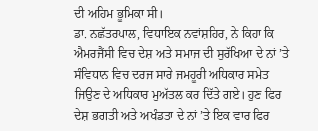ਦੀ ਅਹਿਮ ਭੂਮਿਕਾ ਸੀ।
ਡਾ. ਨਛੱਤਰਪਾਲ, ਵਿਧਾਇਕ ਨਵਾਂਸ਼ਹਿਰ, ਨੇ ਕਿਹਾ ਕਿ ਐਮਰਜੈਂਸੀ ਵਿਚ ਦੇਸ਼ ਅਤੇ ਸਮਾਜ ਦੀ ਸੁਰੱਖਿਆ ਦੇ ਨਾਂ ’ਤੇ ਸੰਵਿਧਾਨ ਵਿਚ ਦਰਜ ਸਾਰੇ ਜਮਹੂਰੀ ਅਧਿਕਾਰ ਸਮੇਤ ਜਿਉਣ ਦੇ ਅਧਿਕਾਰ ਮੁਅੱਤਲ ਕਰ ਦਿੱਤੇ ਗਏ। ਹੁਣ ਫਿਰ ਦੇਸ਼ ਭਗਤੀ ਅਤੇ ਅਖੰਡਤਾ ਦੇ ਨਾਂ ’ਤੇ ਇਕ ਵਾਰ ਫਿਰ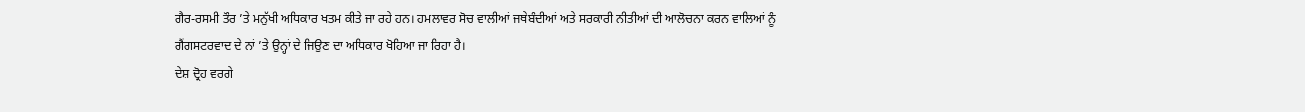ਗੈਰ-ਰਸਮੀ ਤੌਰ ’ਤੇ ਮਨੁੱਖੀ ਅਧਿਕਾਰ ਖਤਮ ਕੀਤੇ ਜਾ ਰਹੇ ਹਨ। ਹਮਲਾਵਰ ਸੋਚ ਵਾਲੀਆਂ ਜਥੇਬੰਦੀਆਂ ਅਤੇ ਸਰਕਾਰੀ ਨੀਤੀਆਂ ਦੀ ਆਲੋਚਨਾ ਕਰਨ ਵਾਲਿਆਂ ਨੂੰ ਗੈਂਗਸਟਰਵਾਦ ਦੇ ਨਾਂ ’ਤੇ ਉਨ੍ਹਾਂ ਦੇ ਜਿਉਣ ਦਾ ਅਧਿਕਾਰ ਖੋਹਿਆ ਜਾ ਰਿਹਾ ਹੈ।
ਦੇਸ਼ ਦ੍ਰੋਹ ਵਰਗੇ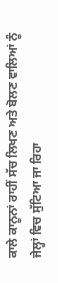ਕਾਲੇ ਕਾਨੂਨਾਂ ਰਾਹੀਂ ਸੱਚ ਲਿਖਣ ਅਤੇ ਬੋਲਣ ਵਾਲਿਆਂ ਨੂੰ ਜੇਲ੍ਹਾਂ ਵਿਚ ਸੁੱਟਿਆ ਜਾ ਰਿਹਾ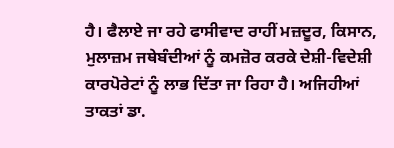ਹੈ। ਫੈਲਾਏ ਜਾ ਰਹੇ ਫਾਸੀਵਾਦ ਰਾਹੀਂ ਮਜ਼ਦੂਰ, ਕਿਸਾਨ, ਮੁਲਾਜ਼ਮ ਜਥੇਬੰਦੀਆਂ ਨੂੰ ਕਮਜ਼ੋਰ ਕਰਕੇ ਦੇਸ਼ੀ-ਵਿਦੇਸ਼ੀ ਕਾਰਪੋਰੇਟਾਂ ਨੂੰ ਲਾਭ ਦਿੱਤਾ ਜਾ ਰਿਹਾ ਹੈ। ਅਜਿਹੀਆਂ ਤਾਕਤਾਂ ਡਾ.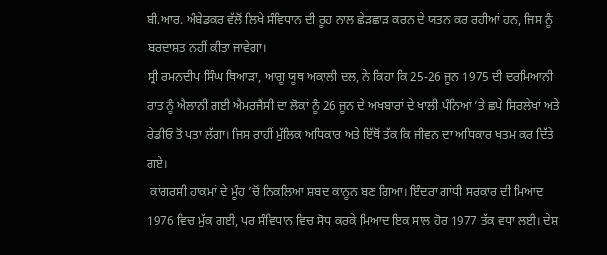ਬੀ.ਆਰ. ਅੰਬੇਡਕਰ ਵੱਲੋਂ ਲਿਖੇ ਸੰਵਿਧਾਨ ਦੀ ਰੂਹ ਨਾਲ ਛੇੜਛਾੜ ਕਰਨ ਦੇ ਯਤਨ ਕਰ ਰਹੀਆਂ ਹਨ, ਜਿਸ ਨੂੰ ਬਰਦਾਸ਼ਤ ਨਹੀਂ ਕੀਤਾ ਜਾਵੇਗਾ।
ਸ੍ਰੀ ਰਮਨਦੀਪ ਸਿੰਘ ਥਿਆੜਾ, ਆਗੂ ਯੂਥ ਅਕਾਲੀ ਦਲ, ਨੇ ਕਿਹਾ ਕਿ 25-26 ਜੂਨ 1975 ਦੀ ਦਰਮਿਆਨੀ ਰਾਤ ਨੂੰ ਐਲਾਨੀ ਗਈ ਐਮਰਜੈਂਸੀ ਦਾ ਲੋਕਾਂ ਨੂੰ 26 ਜੂਨ ਦੇ ਅਖਬਾਰਾਂ ਦੇ ਖਾਲੀ ਪੰਨਿਆਂ ’ਤੇ ਛਪੇ ਸਿਰਲੇਖਾਂ ਅਤੇ ਰੇਡੀਓ ਤੋਂ ਪਤਾ ਲੱਗਾ। ਜਿਸ ਰਾਹੀਂ ਮੁੱਲਿਕ ਅਧਿਕਾਰ ਅਤੇ ਇੱਥੋਂ ਤੱਕ ਕਿ ਜੀਵਨ ਦਾ ਅਧਿਕਾਰ ਖਤਮ ਕਰ ਦਿੱਤੇ ਗਏ।
 ਕਾਂਗਰਸੀ ਹਾਕਮਾਂ ਦੇ ਮੂੰਹ ’ਚੋਂ ਨਿਕਲਿਆ ਸ਼ਬਦ ਕਾਨੂਨ ਬਣ ਗਿਆ। ਇੰਦਰਾ ਗਾਂਧੀ ਸਰਕਾਰ ਦੀ ਮਿਆਦ 1976 ਵਿਚ ਮੁੱਕ ਗਈ, ਪਰ ਸੰਵਿਧਾਨ ਵਿਚ ਸੋਧ ਕਰਕੇ ਮਿਆਦ ਇਕ ਸਾਲ ਹੋਰ 1977 ਤੱਕ ਵਧਾ ਲਈ। ਦੇਸ਼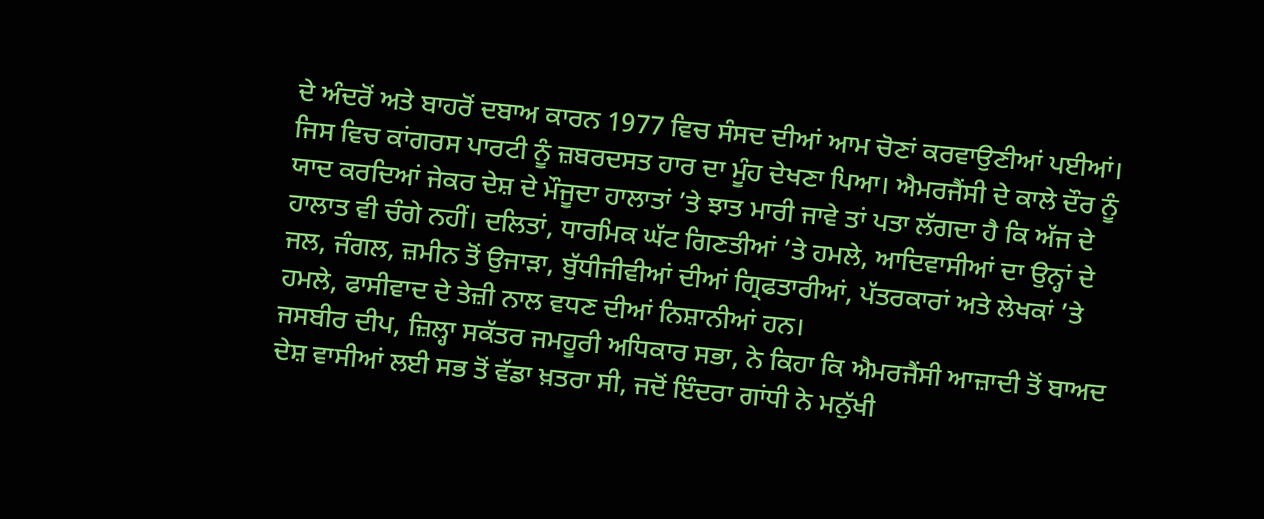ਦੇ ਅੰਦਰੋਂ ਅਤੇ ਬਾਹਰੋਂ ਦਬਾਅ ਕਾਰਨ 1977 ਵਿਚ ਸੰਸਦ ਦੀਆਂ ਆਮ ਚੋਣਾਂ ਕਰਵਾਉਣੀਆਂ ਪਈਆਂ।
ਜਿਸ ਵਿਚ ਕਾਂਗਰਸ ਪਾਰਟੀ ਨੂੰ ਜ਼ਬਰਦਸਤ ਹਾਰ ਦਾ ਮੂੰਹ ਦੇਖਣਾ ਪਿਆ। ਐਮਰਜੈਂਸੀ ਦੇ ਕਾਲੇ ਦੌਰ ਨੂੰ ਯਾਦ ਕਰਦਿਆਂ ਜੇਕਰ ਦੇਸ਼ ਦੇ ਮੌਜੂਦਾ ਹਾਲਾਤਾਂ ’ਤੇ ਝਾਤ ਮਾਰੀ ਜਾਵੇ ਤਾਂ ਪਤਾ ਲੱਗਦਾ ਹੈ ਕਿ ਅੱਜ ਦੇ ਹਾਲਾਤ ਵੀ ਚੰਗੇ ਨਹੀਂ। ਦਲਿਤਾਂ, ਧਾਰਮਿਕ ਘੱਟ ਗਿਣਤੀਆਂ ’ਤੇ ਹਮਲੇ, ਆਦਿਵਾਸੀਆਂ ਦਾ ਉਨ੍ਹਾਂ ਦੇ ਜਲ, ਜੰਗਲ, ਜ਼ਮੀਨ ਤੋਂ ਉਜਾੜਾ, ਬੁੱਧੀਜੀਵੀਆਂ ਦੀਆਂ ਗ੍ਰਿਫਤਾਰੀਆਂ, ਪੱਤਰਕਾਰਾਂ ਅਤੇ ਲੇਖਕਾਂ ’ਤੇ ਹਮਲੇ, ਫਾਸੀਵਾਦ ਦੇ ਤੇਜ਼ੀ ਨਾਲ ਵਧਣ ਦੀਆਂ ਨਿਸ਼ਾਨੀਆਂ ਹਨ।
ਜਸਬੀਰ ਦੀਪ, ਜ਼ਿਲ੍ਹਾ ਸਕੱਤਰ ਜਮਹੂਰੀ ਅਧਿਕਾਰ ਸਭਾ, ਨੇ ਕਿਹਾ ਕਿ ਐਮਰਜੈਂਸੀ ਆਜ਼ਾਦੀ ਤੋਂ ਬਾਅਦ ਦੇਸ਼ ਵਾਸੀਆਂ ਲਈ ਸਭ ਤੋਂ ਵੱਡਾ ਖ਼ਤਰਾ ਸੀ, ਜਦੋਂ ਇੰਦਰਾ ਗਾਂਧੀ ਨੇ ਮਨੁੱਖੀ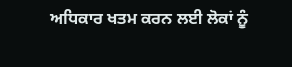ਅਧਿਕਾਰ ਖਤਮ ਕਰਨ ਲਈ ਲੋਕਾਂ ਨੂੰ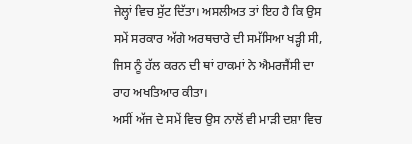ਜੇਲ੍ਹਾਂ ਵਿਚ ਸੁੱਟ ਦਿੱਤਾ। ਅਸਲੀਅਤ ਤਾਂ ਇਹ ਹੈ ਕਿ ਉਸ ਸਮੇਂ ਸਰਕਾਰ ਅੱਗੇ ਅਰਥਚਾਰੇ ਦੀ ਸਮੱਸਿਆ ਖੜ੍ਹੀ ਸੀ, ਜਿਸ ਨੂੰ ਹੱਲ ਕਰਨ ਦੀ ਥਾਂ ਹਾਕਮਾਂ ਨੇ ਐਮਰਜੈਂਸੀ ਦਾ ਰਾਹ ਅਖਤਿਆਰ ਕੀਤਾ।
ਅਸੀਂ ਅੱਜ ਦੇ ਸਮੇਂ ਵਿਚ ਉਸ ਨਾਲੋਂ ਵੀ ਮਾੜੀ ਦਸ਼ਾ ਵਿਚ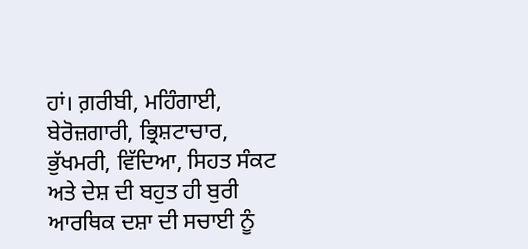ਹਾਂ। ਗ਼ਰੀਬੀ, ਮਹਿੰਗਾਈ, ਬੇਰੋਜ਼ਗਾਰੀ, ਭ੍ਰਿਸ਼ਟਾਚਾਰ, ਭੁੱਖਮਰੀ, ਵਿੱਦਿਆ, ਸਿਹਤ ਸੰਕਟ ਅਤੇ ਦੇਸ਼ ਦੀ ਬਹੁਤ ਹੀ ਬੁਰੀ ਆਰਥਿਕ ਦਸ਼ਾ ਦੀ ਸਚਾਈ ਨੂੰ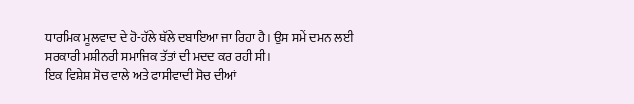ਧਾਰਮਿਕ ਮੂਲਵਾਦ ਦੇ ਹੋ-ਹੱਲੇ ਥੱਲੇ ਦਬਾਇਆ ਜਾ ਰਿਹਾ ਹੈ। ਉਸ ਸਮੇਂ ਦਮਨ ਲਈ ਸਰਕਾਰੀ ਮਸ਼ੀਨਰੀ ਸਮਾਜਿਕ ਤੱਤਾਂ ਦੀ ਮਦਦ ਕਰ ਰਹੀ ਸੀ।
ਇਕ ਵਿਸ਼ੇਸ਼ ਸੋਚ ਵਾਲੇ ਅਤੇ ਫਾਸੀਵਾਦੀ ਸੋਚ ਦੀਆਂ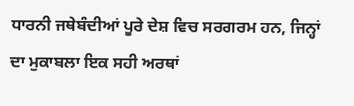ਧਾਰਨੀ ਜਥੇਬੰਦੀਆਂ ਪੂਰੇ ਦੇਸ਼ ਵਿਚ ਸਰਗਰਮ ਹਨ, ਜਿਨ੍ਹਾਂ ਦਾ ਮੁਕਾਬਲਾ ਇਕ ਸਹੀ ਅਰਥਾਂ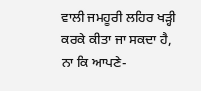ਵਾਲੀ ਜਮਹੂਰੀ ਲਹਿਰ ਖੜ੍ਹੀ ਕਰਕੇ ਕੀਤਾ ਜਾ ਸਕਦਾ ਹੈ, ਨਾ ਕਿ ਆਪਣੇ-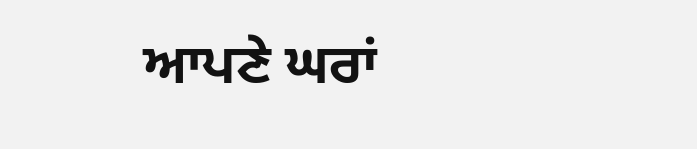ਆਪਣੇ ਘਰਾਂ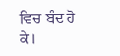ਵਿਚ ਬੰਦ ਹੋ ਕੇ।